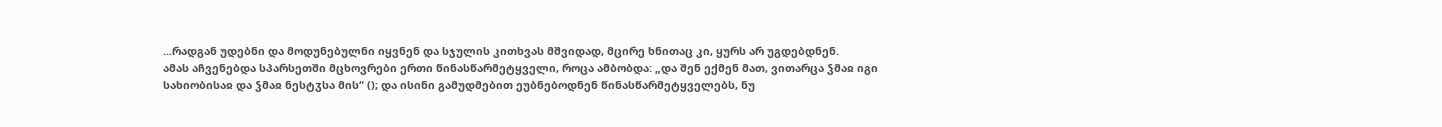...რადგან უდებნი და მოდუნებულნი იყვნენ და სჯულის კითხვას მშვიდად, მცირე ხნითაც კი, ყურს არ უგდებდნენ.
ამას აჩვენებდა სპარსეთში მცხოვრები ერთი წინასწარმეტყველი, როცა ამბობდა: „და შენ ექმენ მათ, ვითარცა ჴმაჲ იგი სახიობისაჲ და ჴმაჲ ნესტჳსა მის“ (); და ისინი გამუდმებით ეუბნებოდნენ წინასწარმეტყველებს, ნუ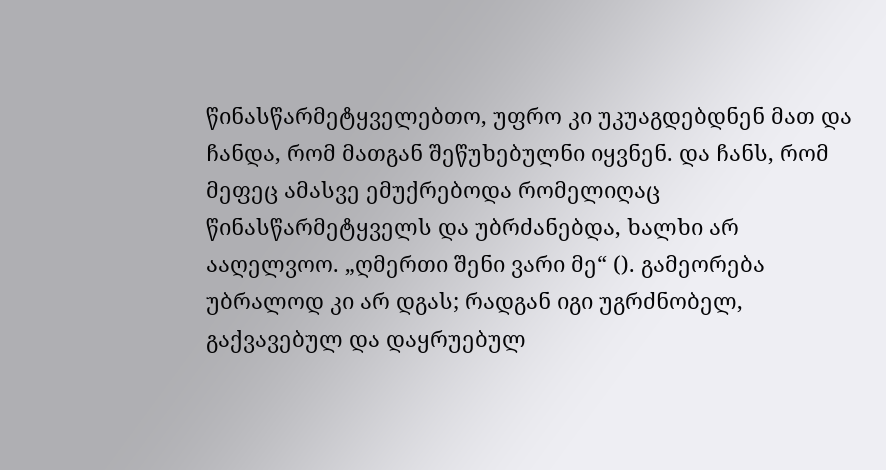წინასწარმეტყველებთო, უფრო კი უკუაგდებდნენ მათ და ჩანდა, რომ მათგან შეწუხებულნი იყვნენ. და ჩანს, რომ მეფეც ამასვე ემუქრებოდა რომელიღაც წინასწარმეტყველს და უბრძანებდა, ხალხი არ ააღელვოო. „ღმერთი შენი ვარი მე“ (). გამეორება უბრალოდ კი არ დგას; რადგან იგი უგრძნობელ, გაქვავებულ და დაყრუებულ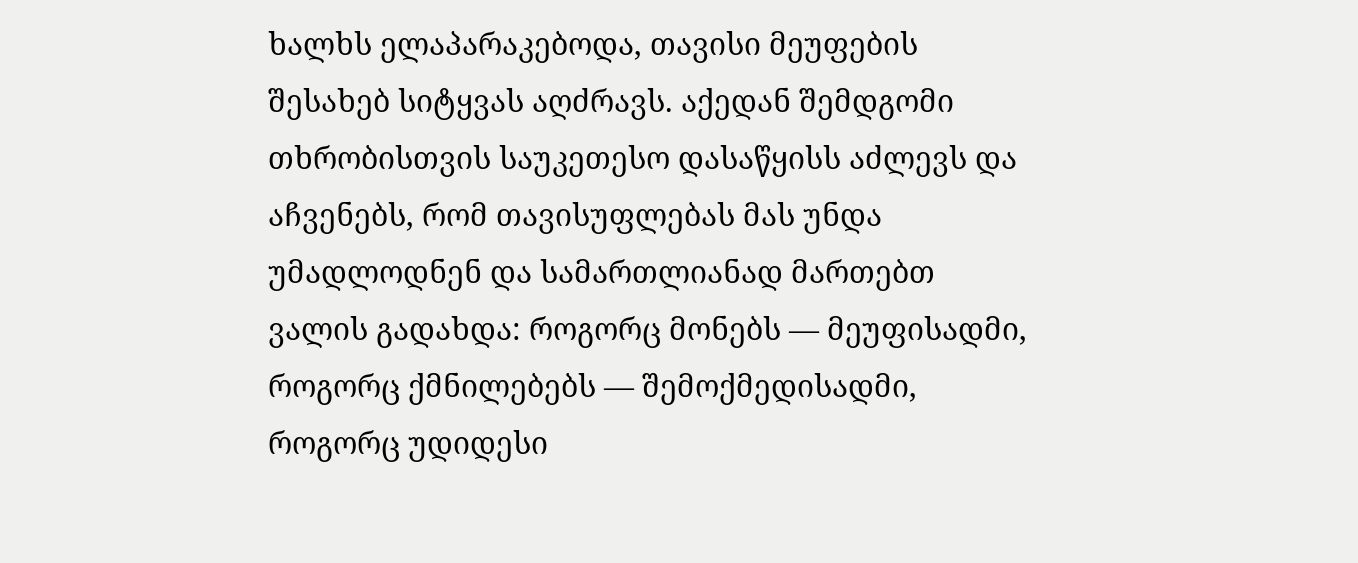ხალხს ელაპარაკებოდა, თავისი მეუფების შესახებ სიტყვას აღძრავს. აქედან შემდგომი თხრობისთვის საუკეთესო დასაწყისს აძლევს და აჩვენებს, რომ თავისუფლებას მას უნდა უმადლოდნენ და სამართლიანად მართებთ ვალის გადახდა: როგორც მონებს — მეუფისადმი, როგორც ქმნილებებს — შემოქმედისადმი, როგორც უდიდესი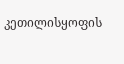კეთილისყოფის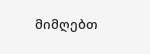მიმღებთ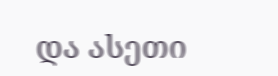და ასეთი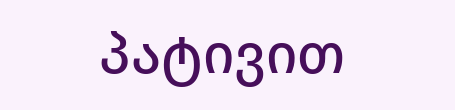პატივით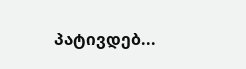პატივდებ...